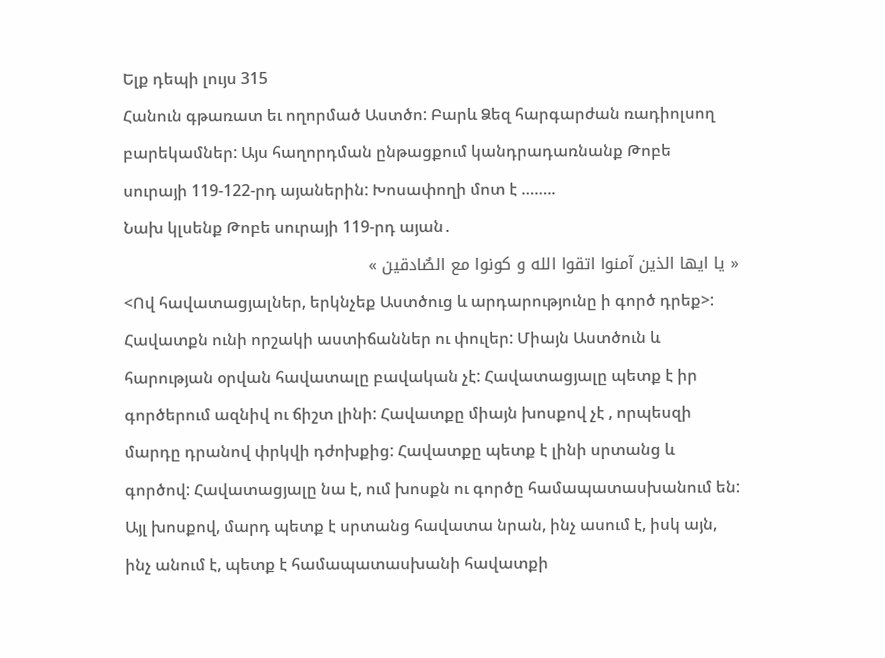Ելք դեպի լույս 315
Հանուն գթառատ եւ ողորմած Աստծո: Բարև Ձեզ հարգարժան ռադիոլսող բարեկամներ: Այս հաղորդման ընթացքում կանդրադառնանք Թոբե սուրայի 119-122-րդ այաներին: Խոսափողի մոտ է ……..
Նախ կլսենք Թոբե սուրայի 119-րդ այան․
« يا ايها الذين آمنوا اتقوا الله و کونوا مع الصٌادقين »
<Ով հավատացյալներ, երկնչեք Աստծուց և արդարությունը ի գործ դրեք>:
Հավատքն ունի որշակի աստիճաններ ու փուլեր: Միայն Աստծուն և հարության օրվան հավատալը բավական չէ: Հավատացյալը պետք է իր գործերում ազնիվ ու ճիշտ լինի: Հավատքը միայն խոսքով չէ , որպեսզի մարդը դրանով փրկվի դժոխքից: Հավատքը պետք է լինի սրտանց և գործով: Հավատացյալը նա է, ում խոսքն ու գործը համապատասխանում են: Այլ խոսքով, մարդ պետք է սրտանց հավատա նրան, ինչ ասում է, իսկ այն, ինչ անում է, պետք է համապատասխանի հավատքի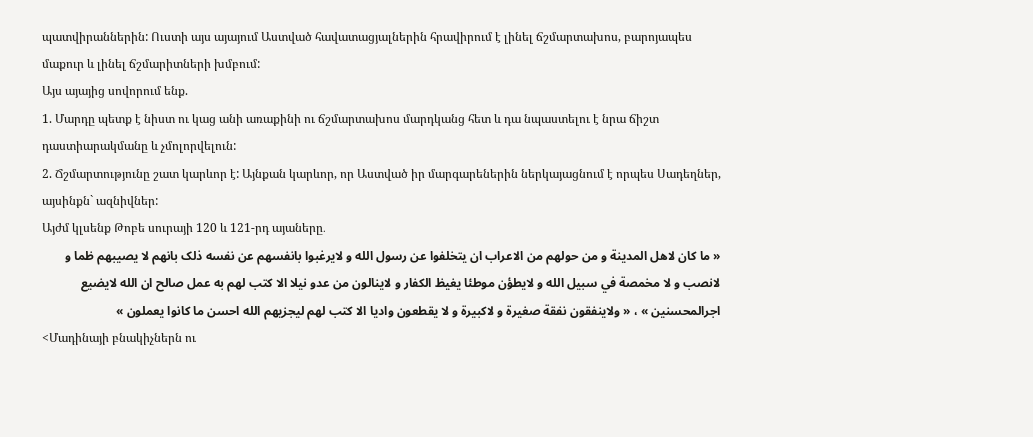պատվիրաններին: Ուստի այս այայում Աստված հավատացյալներին հրավիրում է լինել ճշմարտախոս, բարոյապես մաքուր և լինել ճշմարիտների խմբում:
Այս այայից սովորում ենք.
1. Մարդը պետք է նիստ ու կաց անի առաքինի ու ճշմարտախոս մարդկանց հետ և դա նպաստելու է նրա ճիշտ դաստիարակմանը և չմոլորվելուն:
2. Ճշմարտությունը շատ կարևոր է: Այնքան կարևոր, որ Աստված իր մարգարեներին ներկայացնում է որպես Սադեղներ, այսինքն` ազնիվներ:
Այժմ կլսենք Թոբե սուրայի 120 և 121-րդ այաները․
« ما کان لاهل المدينة و من حولهم من الاعراب ان يتخلفوا عن رسول الله و لايرغبوا بانفسهم عن نفسه ذلک بانهم لا يصيبهم ظما و لانصب و لا مخمصة في سبيل الله و لايطؤن موطئا يغيظ الکفار و لاينالون من عدو نيلا الا کتب لهم به عمل صالح ان الله لايضيع اجرالمحسنين » ، « ولاينفقون نفقة صغيرة و لاکبيرة و لا يقطعون واديا الا کتب لهم ليجزيهم الله احسن ما کانوا يعملون »
<Մադինայի բնակիչներն ու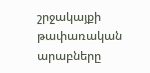շրջակայքի թափառական արաբները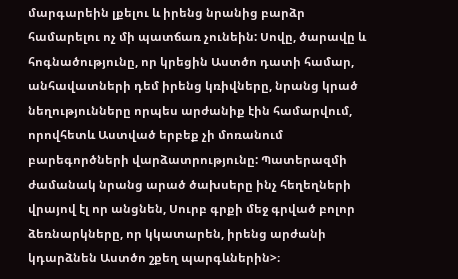մարգարեին լքելու և իրենց նրանից բարձր համարելու ոչ մի պատճառ չունեին: Սովը, ծարավը և հոգնածությունը, որ կրեցին Աստծո դատի համար, անհավատների դեմ իրենց կռիվները, նրանց կրած նեղությունները որպես արժանիք էին համարվում, որովհետև Աստված երբեք չի մոռանում բարեգործների վարձատրությունը: Պատերազմի ժամանակ նրանց արած ծախսերը ինչ հեղեղների վրայով էլ որ անցնեն, Սուրբ գրքի մեջ գրված բոլոր ձեռնարկները, որ կկատարեն, իրենց արժանի կդարձնեն Աստծո շքեղ պարգևներին>։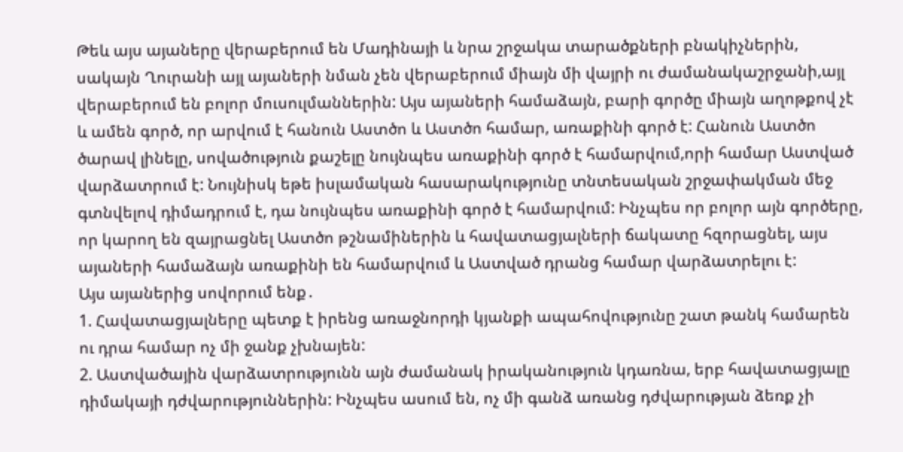Թեև այս այաները վերաբերում են Մադինայի և նրա շրջակա տարածքների բնակիչներին, սակայն Ղուրանի այլ այաների նման չեն վերաբերում միայն մի վայրի ու ժամանակաշրջանի,այլ վերաբերում են բոլոր մուսուլմաններին: Այս այաների համաձայն, բարի գործը միայն աղոթքով չէ և ամեն գործ, որ արվում է հանուն Աստծո և Աստծո համար, առաքինի գործ է: Հանուն Աստծո ծարավ լինելը, սովածություն քաշելը նույնպես առաքինի գործ է համարվում,որի համար Աստված վարձատրում է: Նույնիսկ եթե իսլամական հասարակությունը տնտեսական շրջափակման մեջ գտնվելով դիմադրում է, դա նույնպես առաքինի գործ է համարվում: Ինչպես որ բոլոր այն գործերը, որ կարող են զայրացնել Աստծո թշնամիներին և հավատացյալների ճակատը հզորացնել, այս այաների համաձայն առաքինի են համարվում և Աստված դրանց համար վարձատրելու է:
Այս այաներից սովորում ենք․
1. Հավատացյալները պետք է իրենց առաջնորդի կյանքի ապահովությունը շատ թանկ համարեն ու դրա համար ոչ մի ջանք չխնայեն:
2. Աստվածային վարձատրությունն այն ժամանակ իրականություն կդառնա, երբ հավատացյալը դիմակայի դժվարություններին: Ինչպես ասում են, ոչ մի գանձ առանց դժվարության ձեռք չի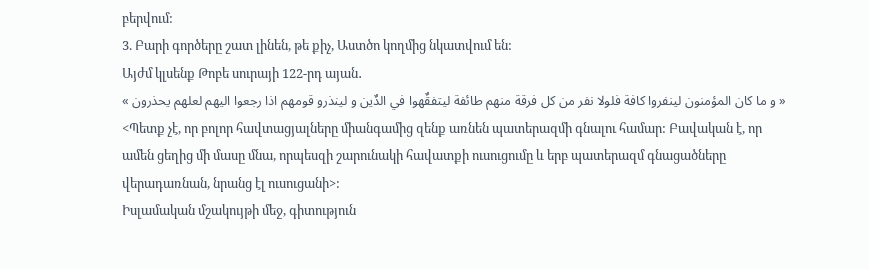բերվում:
3. Բարի գործերը շատ լինեն, թե քիչ, Աստծո կողմից նկատվում են:
Այժմ կլսենք Թոբե սուրայի 122-րդ այան․
« و ما کان المؤمنون لينفروا کافة فلولا نفر من کل فرقة منهم طائفة ليتفقٌهوا في الدٌين و لينذرو قومهم اذا رجعوا اليهم لعلهم يحذرون »
<Պետք չէ, որ բոլոր հավտացյալները միանգամից զենք առնեն պատերազմի գնալու համար: Բավական է, որ ամեն ցեղից մի մասը մնա, որպեսզի շարունակի հավատքի ուսուցումը և երբ պատերազմ գնացածները վերադառնան, նրանց էլ ուսուցանի>:
Իսլամական մշակույթի մեջ, գիտություն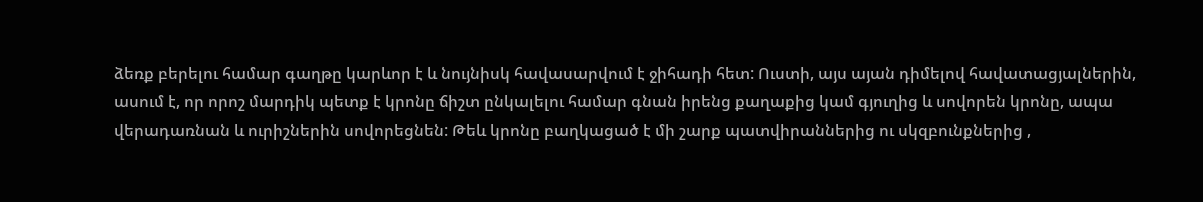ձեռք բերելու համար գաղթը կարևոր է և նույնիսկ հավասարվում է ջիհադի հետ: Ուստի, այս այան դիմելով հավատացյալներին, ասում է, որ որոշ մարդիկ պետք է կրոնը ճիշտ ընկալելու համար գնան իրենց քաղաքից կամ գյուղից և սովորեն կրոնը, ապա վերադառնան և ուրիշներին սովորեցնեն: Թեև կրոնը բաղկացած է մի շարք պատվիրաններից ու սկզբունքներից ,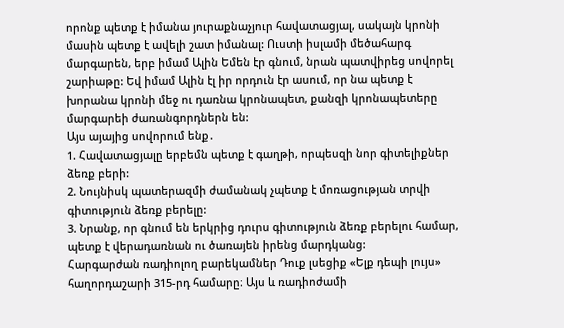որոնք պետք է իմանա յուրաքնաչյուր հավատացյալ, սակայն կրոնի մասին պետք է ավելի շատ իմանալ: Ուստի իսլամի մեծահարգ մարգարեն, երբ իմամ Ալին Եմեն էր գնում, նրան պատվիրեց սովորել շարիաթը: Եվ իմամ Ալին էլ իր որդուն էր ասում, որ նա պետք է խորանա կրոնի մեջ ու դառնա կրոնապետ, քանզի կրոնապետերը մարգարեի ժառանգորդներն են:
Այս այայից սովորում ենք․
1. Հավատացյալը երբեմն պետք է գաղթի, որպեսզի նոր գիտելիքներ ձեռք բերի:
2. Նույնիսկ պատերազմի ժամանակ չպետք է մոռացության տրվի գիտություն ձեռք բերելը:
3. Նրանք, որ գնում են երկրից դուրս գիտություն ձեռք բերելու համար, պետք է վերադառնան ու ծառայեն իրենց մարդկանց:
Հարգարժան ռադիոլող բարեկամներ Դուք լսեցիք «Ելք դեպի լույս» հաղորդաշարի 315-րդ համարը։ Այս և ռադիոժամի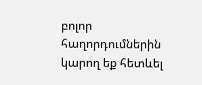բոլոր հաղորդումներին կարող եք հետևել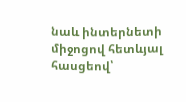նաև ինտերնետի միջոցով հետևյալ հասցեով՝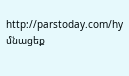http://parstoday.com/hy
մնացեք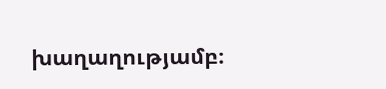խաղաղությամբ։